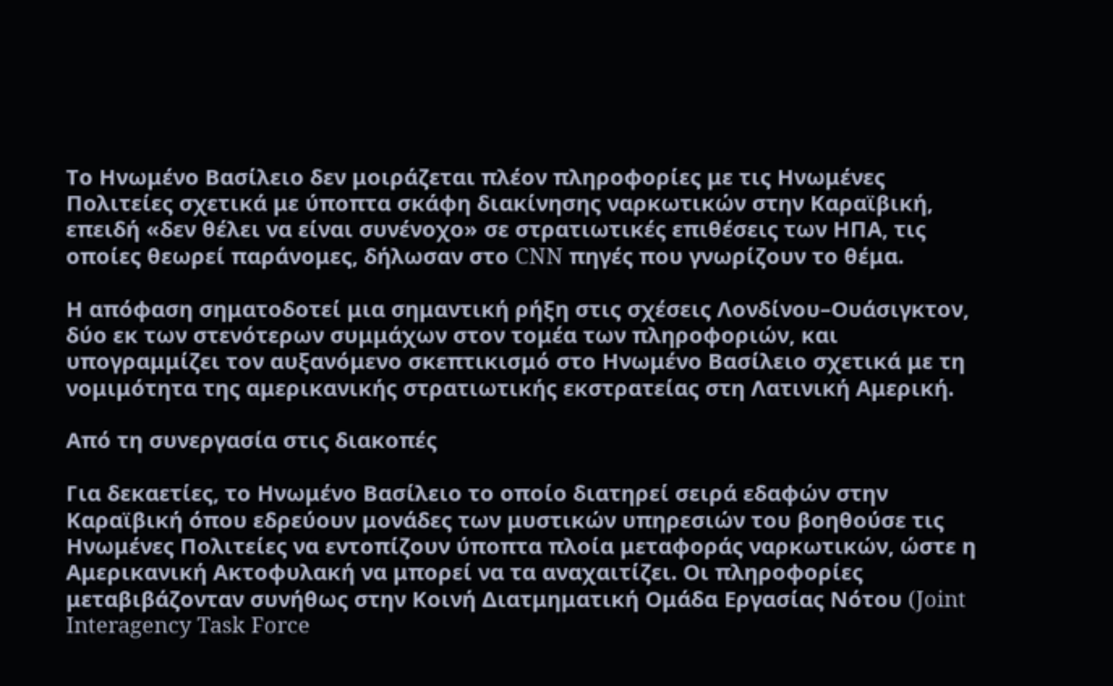Το Ηνωμένο Βασίλειο δεν μοιράζεται πλέον πληροφορίες με τις Ηνωμένες Πολιτείες σχετικά με ύποπτα σκάφη διακίνησης ναρκωτικών στην Καραϊβική, επειδή «δεν θέλει να είναι συνένοχο» σε στρατιωτικές επιθέσεις των ΗΠΑ, τις οποίες θεωρεί παράνομες, δήλωσαν στο CNN πηγές που γνωρίζουν το θέμα.

Η απόφαση σηματοδοτεί μια σημαντική ρήξη στις σχέσεις Λονδίνου–Ουάσιγκτον, δύο εκ των στενότερων συμμάχων στον τομέα των πληροφοριών, και υπογραμμίζει τον αυξανόμενο σκεπτικισμό στο Ηνωμένο Βασίλειο σχετικά με τη νομιμότητα της αμερικανικής στρατιωτικής εκστρατείας στη Λατινική Αμερική.

Από τη συνεργασία στις διακοπές

Για δεκαετίες, το Ηνωμένο Βασίλειο το οποίο διατηρεί σειρά εδαφών στην Καραϊβική όπου εδρεύουν μονάδες των μυστικών υπηρεσιών του βοηθούσε τις Ηνωμένες Πολιτείες να εντοπίζουν ύποπτα πλοία μεταφοράς ναρκωτικών, ώστε η Αμερικανική Ακτοφυλακή να μπορεί να τα αναχαιτίζει. Οι πληροφορίες μεταβιβάζονταν συνήθως στην Κοινή Διατμηματική Ομάδα Εργασίας Νότου (Joint Interagency Task Force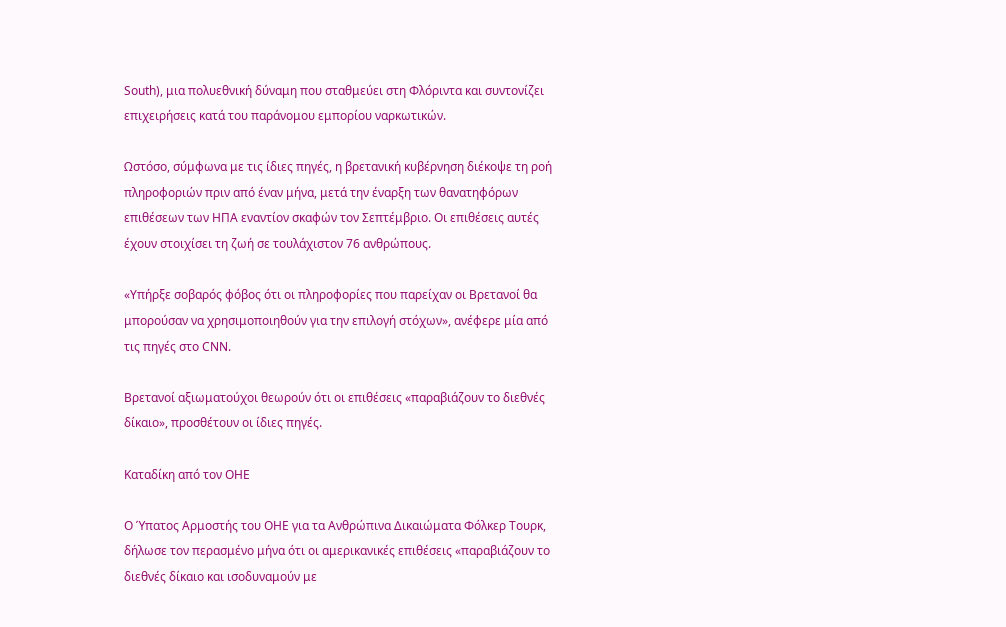South), μια πολυεθνική δύναμη που σταθμεύει στη Φλόριντα και συντονίζει επιχειρήσεις κατά του παράνομου εμπορίου ναρκωτικών.

Ωστόσο, σύμφωνα με τις ίδιες πηγές, η βρετανική κυβέρνηση διέκοψε τη ροή πληροφοριών πριν από έναν μήνα, μετά την έναρξη των θανατηφόρων επιθέσεων των ΗΠΑ εναντίον σκαφών τον Σεπτέμβριο. Οι επιθέσεις αυτές έχουν στοιχίσει τη ζωή σε τουλάχιστον 76 ανθρώπους.

«Υπήρξε σοβαρός φόβος ότι οι πληροφορίες που παρείχαν οι Βρετανοί θα μπορούσαν να χρησιμοποιηθούν για την επιλογή στόχων», ανέφερε μία από τις πηγές στο CNN.

Βρετανοί αξιωματούχοι θεωρούν ότι οι επιθέσεις «παραβιάζουν το διεθνές δίκαιο», προσθέτουν οι ίδιες πηγές.

Καταδίκη από τον ΟΗΕ

Ο Ύπατος Αρμοστής του ΟΗΕ για τα Ανθρώπινα Δικαιώματα Φόλκερ Τουρκ, δήλωσε τον περασμένο μήνα ότι οι αμερικανικές επιθέσεις «παραβιάζουν το διεθνές δίκαιο και ισοδυναμούν με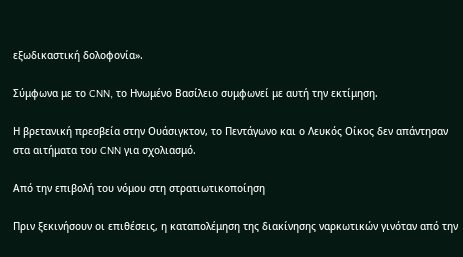εξωδικαστική δολοφονία».

Σύμφωνα με το CNN, το Ηνωμένο Βασίλειο συμφωνεί με αυτή την εκτίμηση.

Η βρετανική πρεσβεία στην Ουάσιγκτον, το Πεντάγωνο και ο Λευκός Οίκος δεν απάντησαν στα αιτήματα του CNN για σχολιασμό.

Από την επιβολή του νόμου στη στρατιωτικοποίηση

Πριν ξεκινήσουν οι επιθέσεις, η καταπολέμηση της διακίνησης ναρκωτικών γινόταν από την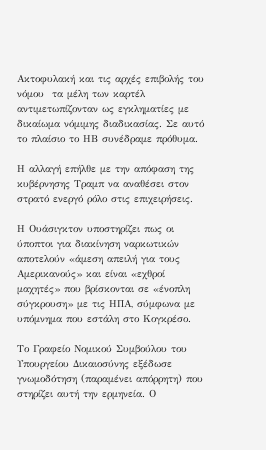Ακτοφυλακή και τις αρχές επιβολής του νόμου  τα μέλη των καρτέλ αντιμετωπίζονταν ως εγκληματίες με δικαίωμα νόμιμης διαδικασίας. Σε αυτό το πλαίσιο το ΗΒ συνέδραμε πρόθυμα.

Η αλλαγή επήλθε με την απόφαση της κυβέρνησης Τραμπ να αναθέσει στον στρατό ενεργό ρόλο στις επιχειρήσεις.

Η Ουάσιγκτον υποστηρίζει πως οι ύποπτοι για διακίνηση ναρκωτικών αποτελούν «άμεση απειλή για τους Αμερικανούς» και είναι «εχθροί μαχητές» που βρίσκονται σε «ένοπλη σύγκρουση» με τις ΗΠΑ, σύμφωνα με υπόμνημα που εστάλη στο Κογκρέσο.

Το Γραφείο Νομικού Συμβούλου του Υπουργείου Δικαιοσύνης εξέδωσε γνωμοδότηση (παραμένει απόρρητη) που στηρίζει αυτή την ερμηνεία. Ο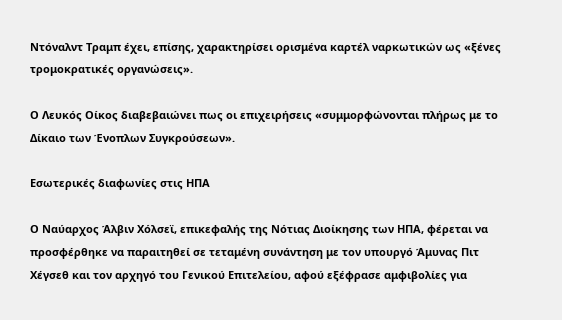Ντόναλντ Τραμπ έχει, επίσης, χαρακτηρίσει ορισμένα καρτέλ ναρκωτικών ως «ξένες τρομοκρατικές οργανώσεις».

Ο Λευκός Οίκος διαβεβαιώνει πως οι επιχειρήσεις «συμμορφώνονται πλήρως με το Δίκαιο των Ένοπλων Συγκρούσεων».

Εσωτερικές διαφωνίες στις ΗΠΑ

Ο Ναύαρχος Άλβιν Χόλσεϊ, επικεφαλής της Νότιας Διοίκησης των ΗΠΑ, φέρεται να προσφέρθηκε να παραιτηθεί σε τεταμένη συνάντηση με τον υπουργό Άμυνας Πιτ Χέγσεθ και τον αρχηγό του Γενικού Επιτελείου, αφού εξέφρασε αμφιβολίες για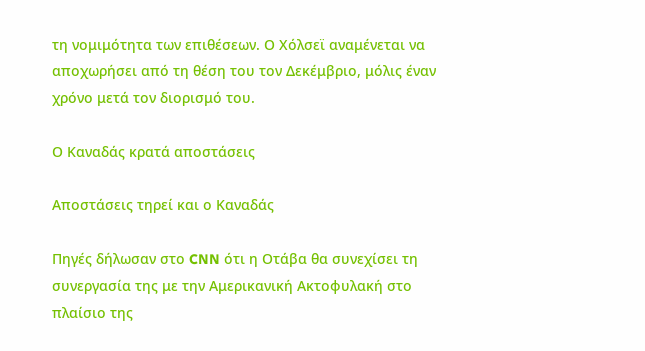τη νομιμότητα των επιθέσεων. Ο Χόλσεϊ αναμένεται να αποχωρήσει από τη θέση του τον Δεκέμβριο, μόλις έναν χρόνο μετά τον διορισμό του.

Ο Καναδάς κρατά αποστάσεις

Αποστάσεις τηρεί και ο Καναδάς

Πηγές δήλωσαν στο CNN ότι η Οτάβα θα συνεχίσει τη συνεργασία της με την Αμερικανική Ακτοφυλακή στο πλαίσιο της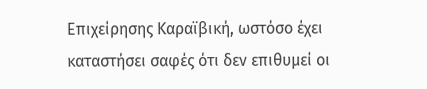Επιχείρησης Καραϊβική, ωστόσο έχει καταστήσει σαφές ότι δεν επιθυμεί οι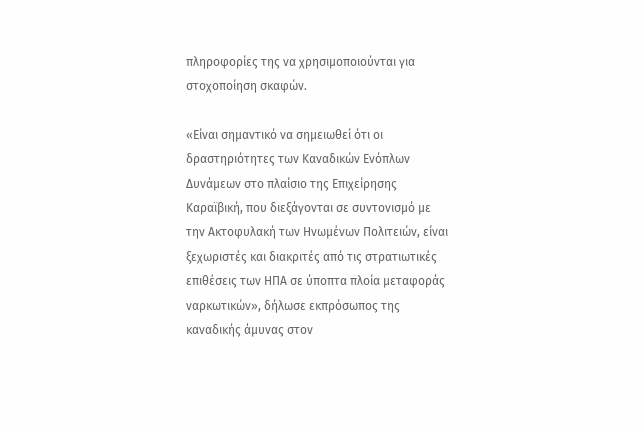πληροφορίες της να χρησιμοποιούνται για στοχοποίηση σκαφών.

«Είναι σημαντικό να σημειωθεί ότι οι δραστηριότητες των Καναδικών Ενόπλων Δυνάμεων στο πλαίσιο της Επιχείρησης Καραϊβική, που διεξάγονται σε συντονισμό με την Ακτοφυλακή των Ηνωμένων Πολιτειών, είναι ξεχωριστές και διακριτές από τις στρατιωτικές επιθέσεις των ΗΠΑ σε ύποπτα πλοία μεταφοράς ναρκωτικών», δήλωσε εκπρόσωπος της καναδικής άμυνας στον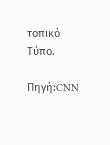τοπικό Τύπο.

Πηγή:CNN